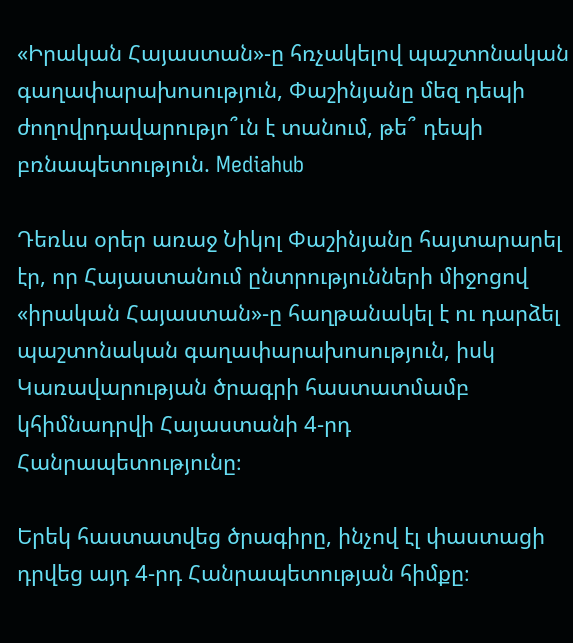«Իրական Հայաստան»-ը հռչակելով պաշտոնական գաղափարախոսություն, Փաշինյանը մեզ դեպի ժողովրդավարությո՞ւն է տանում, թե՞ դեպի բռնապետություն. Mediahub

Դեռևս օրեր առաջ Նիկոլ Փաշինյանը հայտարարել էր, որ Հայաստանում ընտրությունների միջոցով «իրական Հայաստան»-ը հաղթանակել է ու դարձել պաշտոնական գաղափարախոսություն, իսկ Կառավարության ծրագրի հաստատմամբ կհիմնադրվի Հայաստանի 4-րդ Հանրապետությունը։

Երեկ հաստատվեց ծրագիրը, ինչով էլ փաստացի դրվեց այդ 4-րդ Հանրապետության հիմքը։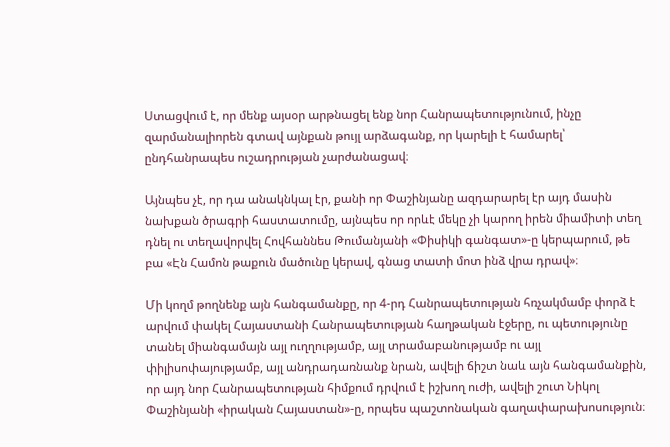Ստացվում է, որ մենք այսօր արթնացել ենք նոր Հանրապետությունում, ինչը զարմանալիորեն գտավ այնքան թույլ արձագանք, որ կարելի է համարել՝ ընդհանրապես ուշադրության չարժանացավ։

Այնպես չէ, որ դա անակնկալ էր, քանի որ Փաշինյանը ազդարարել էր այդ մասին նախքան ծրագրի հաստատումը, այնպես որ որևէ մեկը չի կարող իրեն միամիտի տեղ դնել ու տեղավորվել Հովհաննես Թումանյանի «Փիսիկի գանգատ»-ը կերպարում, թե բա «Էն Համոն թաքուն մածունը կերավ, գնաց տատի մոտ ինձ վրա դրավ»։

Մի կողմ թողնենք այն հանգամանքը, որ 4-րդ Հանրապետության հռչակմամբ փորձ է արվում փակել Հայաստանի Հանրապետության հաղթական էջերը, ու պետությունը տանել միանգամայն այլ ուղղությամբ, այլ տրամաբանությամբ ու այլ փիլիսոփայությամբ, այլ անդրադառնանք նրան, ավելի ճիշտ նաև այն հանգամանքին, որ այդ նոր Հանրապետության հիմքում դրվում է իշխող ուժի, ավելի շուտ Նիկոլ Փաշինյանի «իրական Հայաստան»-ը, որպես պաշտոնական գաղափարախոսություն։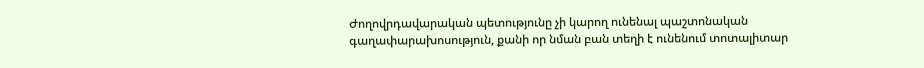Ժողովրդավարական պետությունը չի կարող ունենալ պաշտոնական գաղափարախոսություն, քանի որ նման բան տեղի է ունենում տոտալիտար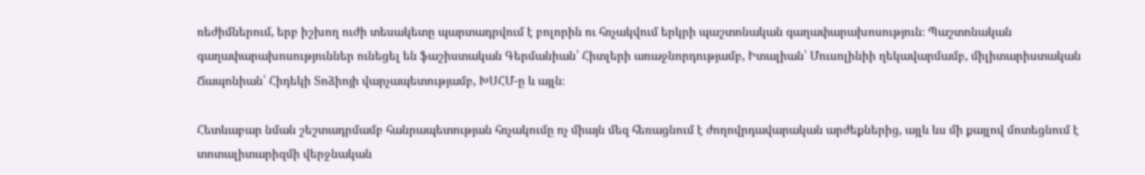ռեժիմներում, երբ իշխող ուժի տեսակետը պարտադրվում է բոլորին ու հռչակվում երկրի պաշտոնական գաղափարախոսություն։ Պաշտոնական գաղափարախոսություններ ունեցել են ֆաշիստական Գերմանիան՝ Հիտլերի առաջնորդությամբ, Իտալիան՝ Մուսոլինիի ղեկավարմամբ, միլիտարիստական Ճապոնիան՝ Հիդեկի Տոձիոյի վարչապետությամբ, ԽՍՀՄ-ը և այլն։

Հետևաբար նման շեշտադրմամբ հանրապետության հռչակումը ոչ միայն մեզ հեռացնում է ժողովրդավարական արժեքներից, այլև ևս մի քայլով մոտեցնում է տոտալիտարիզմի վերջնական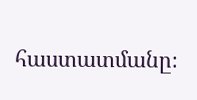հաստատմանը։